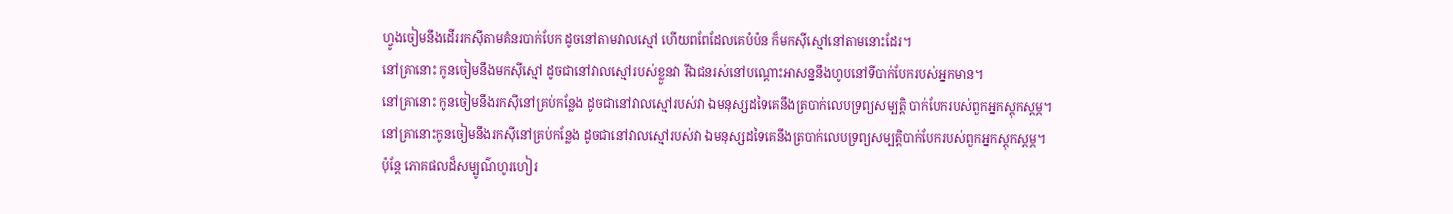ហ្វូងចៀមនឹងដើររកស៊ីតាមគំនរបាក់បែក ដូចនៅតាមវាលស្មៅ ហើយពពែដែលគេបំប៉ន ក៏មកស៊ីស្មៅនៅតាមនោះដែរ។
នៅគ្រានោះ កូនចៀមនឹងមកស៊ីស្មៅ ដូចជានៅវាលស្មៅរបស់ខ្លួនវា រីឯជនរស់នៅបណ្ដោះអាសន្ននឹងហូបនៅទីបាក់បែករបស់អ្នកមាន។
នៅគ្រានោះ កូនចៀមនឹងរកស៊ីនៅគ្រប់កន្លែង ដូចជានៅវាលស្មៅរបស់វា ឯមនុស្សដទៃគេនឹងត្របាក់លេបទ្រព្យសម្បត្តិ បាក់បែករបស់ពួកអ្នកស្តុកស្តម្ភ។
នៅគ្រានោះកូនចៀមនឹងរកស៊ីនៅគ្រប់កន្លែង ដូចជានៅវាលស្មៅរបស់វា ឯមនុស្សដទៃគេនឹងត្របាក់លេបទ្រព្យសម្បត្តិបាក់បែករបស់ពួកអ្នកស្តុកស្តម្ភ។
ប៉ុន្តែ ភោគផលដ៏សម្បូណ៌ហូរហៀរ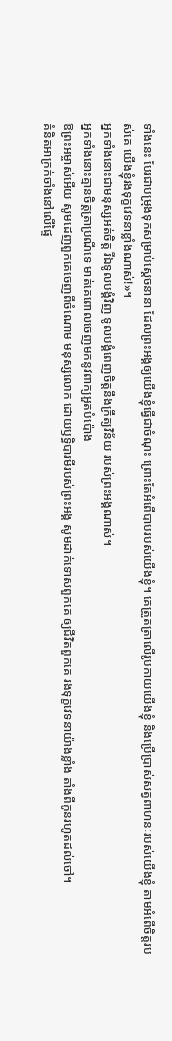ទាំងនេះ បែរជាបម្រុងទុកសម្រាប់ស្ដេចនានា ដែលព្រះអង្គឲ្យយើងខ្ញុំធ្វើជាចំណុះ ព្រោះតែអំពើបាបរបស់យើងខ្ញុំ។ គេត្រួតត្រាលើរូបកាយយើងខ្ញុំ និងប្រើប្រាស់សត្វពាហនៈរបស់យើងខ្ញុំ តាមអំពើចិត្តរបស់គេ យើងខ្ញុំរងទុក្ខវេទនាខ្លាំងណាស់!»។
អ្នកទាំងនោះជាមនុស្សអត់ចិត្ត រីឯទូលបង្គំវិញ ទូលបង្គំពេញចិត្តនឹងក្រឹត្យវិន័យ របស់ព្រះអង្គណាស់។
អ្នកទាំងនោះគ្មានចិត្តត្រាប្រណីទេ មាត់គេពោលចេញមកនូវពាក្យអួតបំប៉ោង
ឱព្រះអម្ចាស់អើយ សូមដេញពួកគេចេញពីចំណោម មនុស្សលោក ដោយឫទ្ធិបារមីរបស់ព្រះអង្គ សូមដាក់ទោសពួកគេ ឲ្យជីវិតពួកគេ រងទុក្ខវេទនាយ៉ាងខ្លាំង តាំងពីកូនរហូតដល់ចៅ។
គំនិតអាក្រក់ចាំងនៅលើផ្ទៃ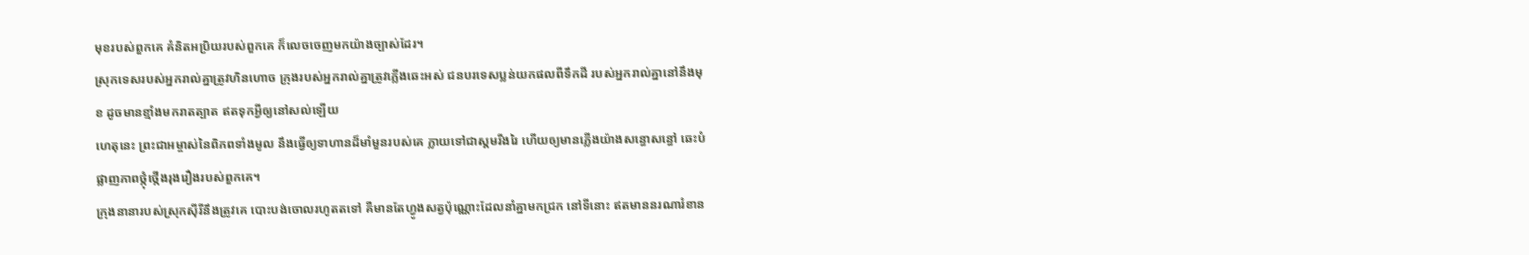មុខរបស់ពួកគេ គំនិតអប្រិយរបស់ពួកគេ ក៏លេចចេញមកយ៉ាងច្បាស់ដែរ។
ស្រុកទេសរបស់អ្នករាល់គ្នាត្រូវហិនហោច ក្រុងរបស់អ្នករាល់គ្នាត្រូវភ្លើងឆេះអស់ ជនបរទេសប្លន់យកផលពីទឹកដី របស់អ្នករាល់គ្នានៅនឹងមុខ ដូចមានខ្មាំងមករាតត្បាត ឥតទុកអ្វីឲ្យនៅសល់ឡើយ
ហេតុនេះ ព្រះជាអម្ចាស់នៃពិភពទាំងមូល នឹងធ្វើឲ្យទាហានដ៏មាំមួនរបស់គេ ក្លាយទៅជាស្គមរីងរៃ ហើយឲ្យមានភ្លើងយ៉ាងសន្ធោសន្ធៅ ឆេះបំផ្លាញភាពថ្កុំថ្កើងរុងរឿងរបស់ពួកគេ។
ក្រុងនានារបស់ស្រុកស៊ីរីនឹងត្រូវគេ បោះបង់ចោលរហូតតទៅ គឺមានតែហ្វូងសត្វប៉ុណ្ណោះដែលនាំគ្នាមកជ្រក នៅទីនោះ ឥតមាននរណារំខាន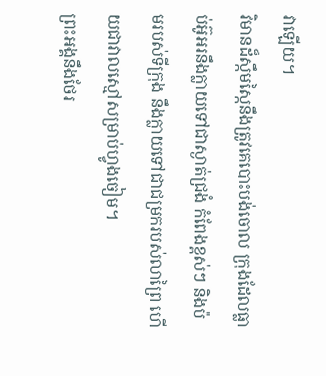វាឡើយ។
វិមានដ៏ស្កឹមស្កៃនឹងត្រូវគេបោះបង់ចោល ក្រុងដែលធ្លាប់អ៊ូអរនឹងក្លាយទៅជាស្ងាត់ជ្រងំ កំពែងខ្ពស់ៗ និងប៉មរបស់ទីក្រុង នឹងក្លាយទៅជាជម្រករបស់លាព្រៃ ហើយជាវាលស្មៅសម្រាប់ហ្វូងចៀម។
ព្រះអង្គនឹងថែរ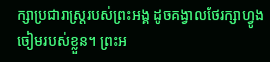ក្សាប្រជារាស្ត្ររបស់ព្រះអង្គ ដូចគង្វាលថែរក្សាហ្វូងចៀមរបស់ខ្លួន។ ព្រះអ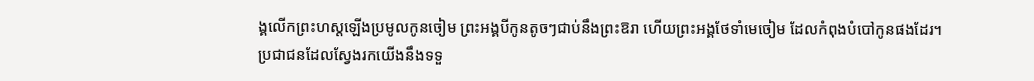ង្គលើកព្រះហស្ដឡើងប្រមូលកូនចៀម ព្រះអង្គបីកូនតូចៗជាប់នឹងព្រះឱរា ហើយព្រះអង្គថែទាំមេចៀម ដែលកំពុងបំបៅកូនផងដែរ។
ប្រជាជនដែលស្វែងរកយើងនឹងទទួ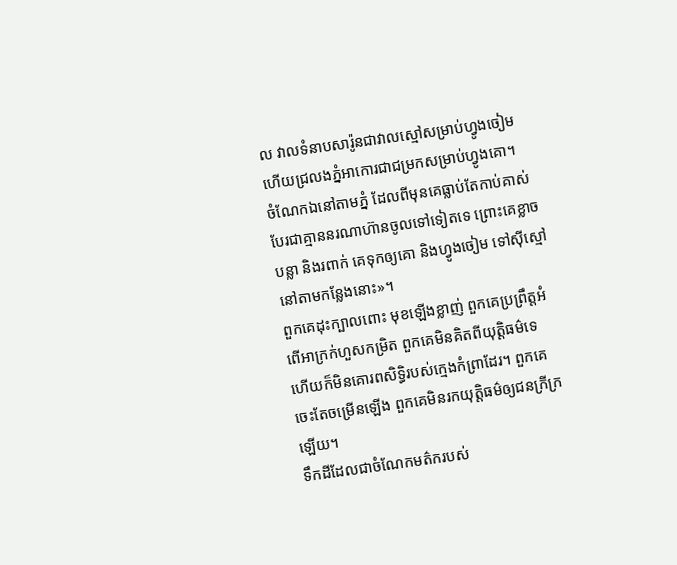ល វាលទំនាបសារ៉ូនជាវាលស្មៅសម្រាប់ហ្វូងចៀម ហើយជ្រលងភ្នំអាកោរជាជម្រកសម្រាប់ហ្វូងគោ។
ចំណែកឯនៅតាមភ្នំ ដែលពីមុនគេធ្លាប់តែកាប់គាស់ បែរជាគ្មាននរណាហ៊ានចូលទៅទៀតទេ ព្រោះគេខ្លាចបន្លា និងរពាក់ គេទុកឲ្យគោ និងហ្វូងចៀម ទៅស៊ីស្មៅនៅតាមកន្លែងនោះ»។
ពួកគេដុះក្បាលពោះ មុខឡើងខ្លាញ់ ពួកគេប្រព្រឹត្តអំពើអាក្រក់ហួសកម្រិត ពួកគេមិនគិតពីយុត្តិធម៌ទេ ហើយក៏មិនគោរពសិទ្ធិរបស់ក្មេងកំព្រាដែរ។ ពួកគេចេះតែចម្រើនឡើង ពួកគេមិនរកយុត្តិធម៌ឲ្យជនក្រីក្រឡើយ។
ទឹកដីដែលជាចំណែកមត៌ករបស់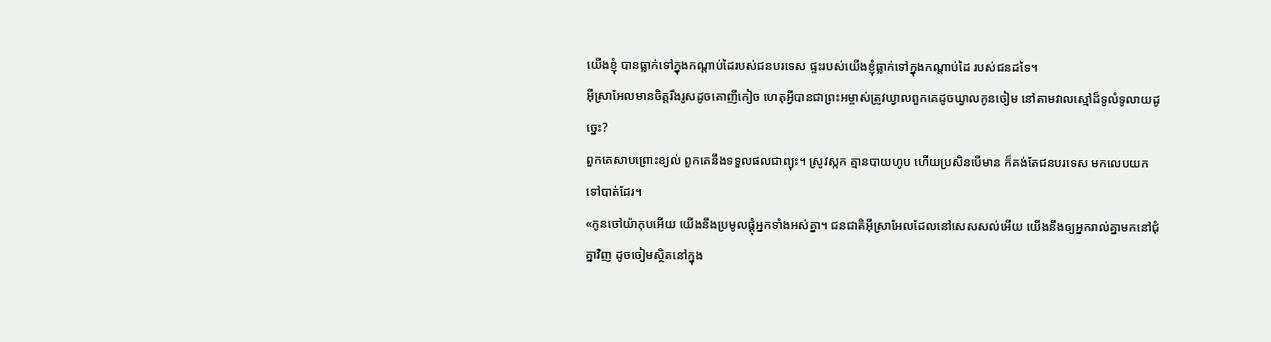យើងខ្ញុំ បានធ្លាក់ទៅក្នុងកណ្ដាប់ដៃរបស់ជនបរទេស ផ្ទះរបស់យើងខ្ញុំធ្លាក់ទៅក្នុងកណ្ដាប់ដៃ របស់ជនដទៃ។
អ៊ីស្រាអែលមានចិត្តរឹងរូសដូចគោញីកៀច ហេតុអ្វីបានជាព្រះអម្ចាស់ត្រូវឃ្វាលពួកគេដូចឃ្វាលកូនចៀម នៅតាមវាលស្មៅដ៏ទូលំទូលាយដូច្នេះ?
ពួកគេសាបព្រោះខ្យល់ ពួកគេនឹងទទួលផលជាព្យុះ។ ស្រូវស្កក គ្មានបាយហូប ហើយប្រសិនបើមាន ក៏គង់តែជនបរទេស មកលេបយកទៅបាត់ដែរ។
«កូនចៅយ៉ាកុបអើយ យើងនឹងប្រមូលផ្ដុំអ្នកទាំងអស់គ្នា។ ជនជាតិអ៊ីស្រាអែលដែលនៅសេសសល់អើយ យើងនឹងឲ្យអ្នករាល់គ្នាមកនៅជុំគ្នាវិញ ដូចចៀមស្ថិតនៅក្នុង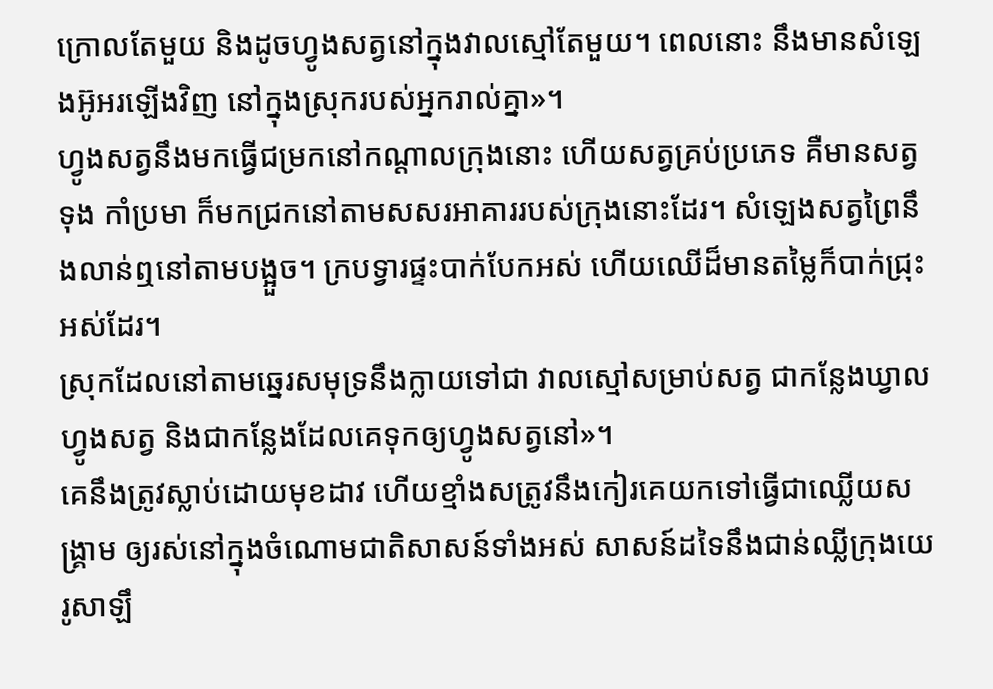ក្រោលតែមួយ និងដូចហ្វូងសត្វនៅក្នុងវាលស្មៅតែមួយ។ ពេលនោះ នឹងមានសំឡេងអ៊ូអរឡើងវិញ នៅក្នុងស្រុករបស់អ្នករាល់គ្នា»។
ហ្វូងសត្វនឹងមកធ្វើជម្រកនៅកណ្ដាលក្រុងនោះ ហើយសត្វគ្រប់ប្រភេទ គឺមានសត្វទុង កាំប្រមា ក៏មកជ្រកនៅតាមសសរអាគាររបស់ក្រុងនោះដែរ។ សំឡេងសត្វព្រៃនឹងលាន់ឮនៅតាមបង្អួច។ ក្របទ្វារផ្ទះបាក់បែកអស់ ហើយឈើដ៏មានតម្លៃក៏បាក់ជ្រុះអស់ដែរ។
ស្រុកដែលនៅតាមឆ្នេរសមុទ្រនឹងក្លាយទៅជា វាលស្មៅសម្រាប់សត្វ ជាកន្លែងឃ្វាលហ្វូងសត្វ និងជាកន្លែងដែលគេទុកឲ្យហ្វូងសត្វនៅ»។
គេនឹងត្រូវស្លាប់ដោយមុខដាវ ហើយខ្មាំងសត្រូវនឹងកៀរគេយកទៅធ្វើជាឈ្លើយសង្គ្រាម ឲ្យរស់នៅក្នុងចំណោមជាតិសាសន៍ទាំងអស់ សាសន៍ដទៃនឹងជាន់ឈ្លីក្រុងយេរូសាឡឹ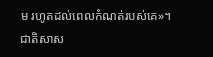ម រហូតដល់ពេលកំណត់របស់គេ»។
ជាតិសាស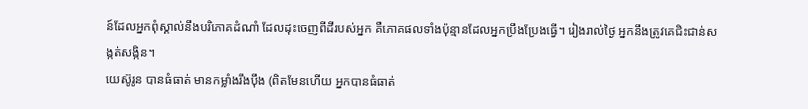ន៍ដែលអ្នកពុំស្គាល់នឹងបរិភោគដំណាំ ដែលដុះចេញពីដីរបស់អ្នក គឺភោគផលទាំងប៉ុន្មានដែលអ្នកប្រឹងប្រែងធ្វើ។ រៀងរាល់ថ្ងៃ អ្នកនឹងត្រូវគេជិះជាន់សង្កត់សង្កិន។
យេស៊ូរូន បានធំធាត់ មានកម្លាំងរឹងប៉ឹង (ពិតមែនហើយ អ្នកបានធំធាត់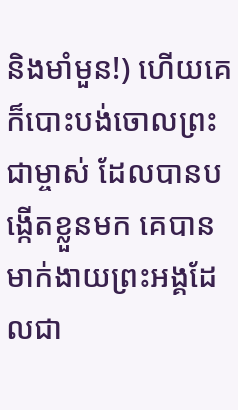និងមាំមួន!) ហើយគេក៏បោះបង់ចោលព្រះជាម្ចាស់ ដែលបានបង្កើតខ្លួនមក គេបានមាក់ងាយព្រះអង្គដែលជា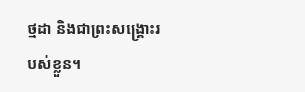ថ្មដា និងជាព្រះសង្គ្រោះរបស់ខ្លួន។